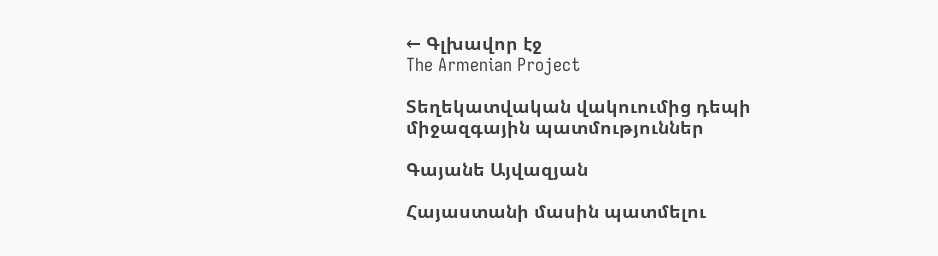← Գլխավոր էջ
The Armenian Project

Տեղեկատվական վակուումից դեպի միջազգային պատմություններ

Գայանե Այվազյան

Հայաստանի մասին պատմելու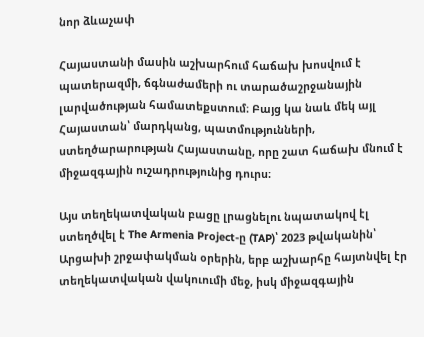նոր ձևաչափ

Հայաստանի մասին աշխարհում հաճախ խոսվում է պատերազմի, ճգնաժամերի ու տարածաշրջանային լարվածության համատեքստում։ Բայց կա նաև մեկ այլ Հայաստան՝ մարդկանց, պատմությունների, ստեղծարարության Հայաստանը, որը շատ հաճախ մնում է միջազգային ուշադրությունից դուրս։

Այս տեղեկատվական բացը լրացնելու նպատակով էլ ստեղծվել է The Armenia Project-ը (TAP)՝ 2023 թվականին՝ Արցախի շրջափակման օրերին, երբ աշխարհը հայտնվել էր տեղեկատվական վակուումի մեջ, իսկ միջազգային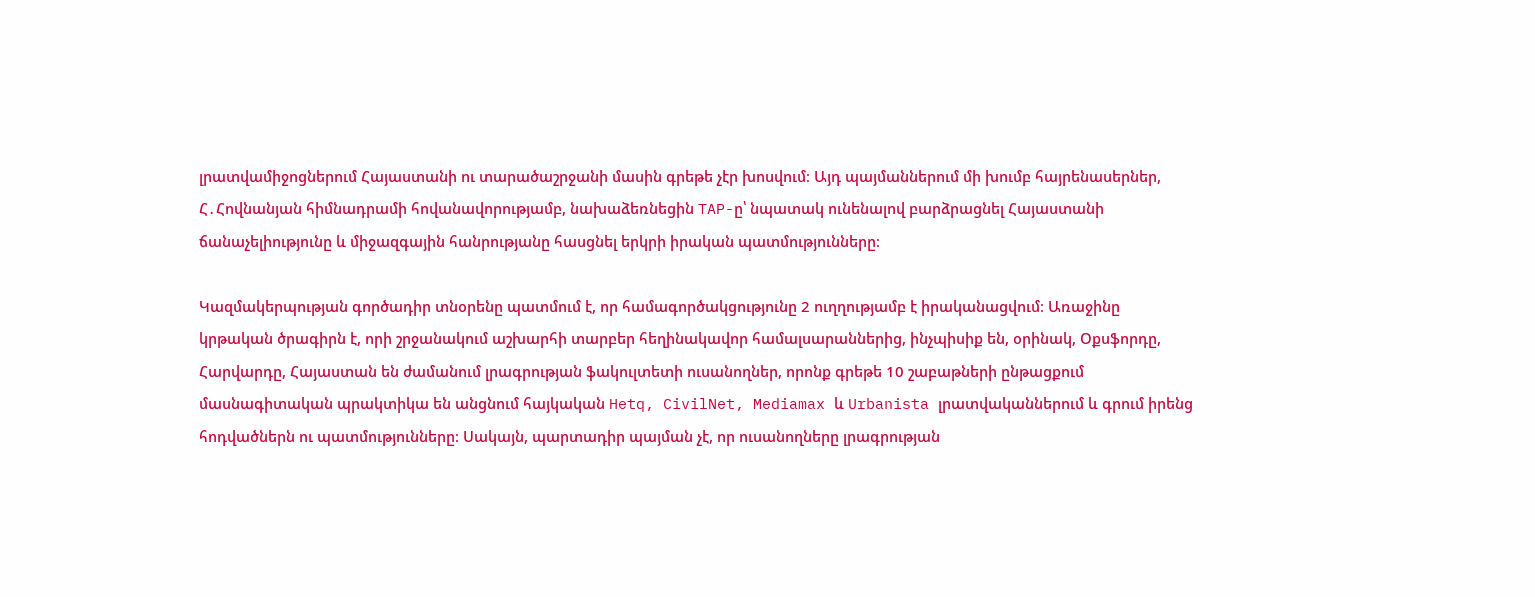լրատվամիջոցներում Հայաստանի ու տարածաշրջանի մասին գրեթե չէր խոսվում։ Այդ պայմաններում մի խումբ հայրենասերներ, Հ․Հովնանյան հիմնադրամի հովանավորությամբ, նախաձեռնեցին TAP-ը՝ նպատակ ունենալով բարձրացնել Հայաստանի ճանաչելիությունը և միջազգային հանրությանը հասցնել երկրի իրական պատմությունները։

Կազմակերպության գործադիր տնօրենը պատմում է, որ համագործակցությունը 2 ուղղությամբ է իրականացվում։ Առաջինը կրթական ծրագիրն է, որի շրջանակում աշխարհի տարբեր հեղինակավոր համալսարաններից, ինչպիսիք են, օրինակ, Օքսֆորդը, Հարվարդը, Հայաստան են ժամանում լրագրության ֆակուլտետի ուսանողներ, որոնք գրեթե 10 շաբաթների ընթացքում մասնագիտական պրակտիկա են անցնում հայկական Hetq, CivilNet, Mediamax և Urbanista լրատվականներում և գրում իրենց հոդվածներն ու պատմությունները։ Սակայն, պարտադիր պայման չէ, որ ուսանողները լրագրության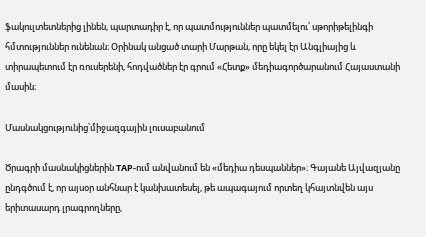ֆակուլտետներից լինեն, պարտադիր է, որ պատմություններ պատմելու՝ սթորիթելինգի հմտություններ ունենան։ Օրինակ անցած տարի Մարթան, որը եկել էր Անգլիայից և տիրապետում էր ռուսերենի, հոդվածներ էր գրում «Հետք» մեդիագործարանում Հայաստանի մասին։

Մասնակցությունից՝միջազգային լուսաբանում

Ծրագրի մասնակիցներին TAP-ում անվանում են «մեդիա դեսպաններ»։ Գայանե Այվազյանը ընդգծում է, որ այսօր անհնար է կանխատեսել, թե ապագայում որտեղ կհայտնվեն այս երիտասարդ լրագրողները,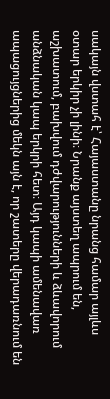սակայն վստահ է՝ Հայաստանը նրանց համար այլևս օտար երկիր չի լինի։ Նրանք այստեղ ապրում են, աշխատում, բախվում դժվարությունների և ձևավորում անձնական կապ երկրի հետ։ Այդ կապի ամենավառ ապացույցներից մեկն այն է, որ շատերը վերադառնում են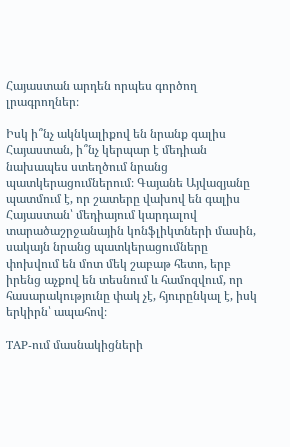Հայաստան արդեն որպես գործող լրագրողներ։

Իսկ ի՞նչ ակնկալիքով են նրանք գալիս Հայաստան, ի՞նչ կերպար է մեդիան նախապես ստեղծում նրանց պատկերացումներում։ Գայանե Այվազյանը պատմում է, որ շատերը վախով են գալիս Հայաստան՝ մեդիայում կարդալով տարածաշրջանային կոնֆլիկտների մասին, սակայն նրանց պատկերացումները փոխվում են մոտ մեկ շաբաթ հետո, երբ իրենց աչքով են տեսնում և համոզվում, որ հասարակությունը փակ չէ, հյուրընկալ է, իսկ երկիրն՝ ապահով։

TAP-ում մասնակիցների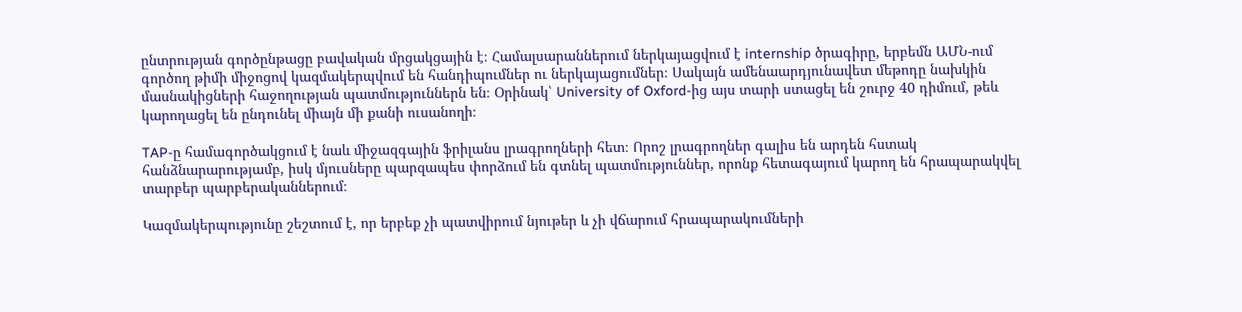ընտրության գործընթացը բավական մրցակցային է։ Համալսարաններում ներկայացվում է internship ծրագիրը, երբեմն ԱՄՆ-ում գործող թիմի միջոցով կազմակերպվում են հանդիպումներ ու ներկայացումներ։ Սակայն ամենաարդյունավետ մեթոդը նախկին մասնակիցների հաջողության պատմություններն են։ Օրինակ՝ University of Oxford-ից այս տարի ստացել են շուրջ 40 դիմում, թեև կարողացել են ընդունել միայն մի քանի ուսանողի։

TAP-ը համագործակցում է նաև միջազգային ֆրիլանս լրագրողների հետ։ Որոշ լրագրողներ գալիս են արդեն հստակ հանձնարարությամբ, իսկ մյուսները պարզապես փորձում են գտնել պատմություններ, որոնք հետագայում կարող են հրապարակվել տարբեր պարբերականներում։

Կազմակերպությունը շեշտում է, որ երբեք չի պատվիրում նյութեր և չի վճարում հրապարակումների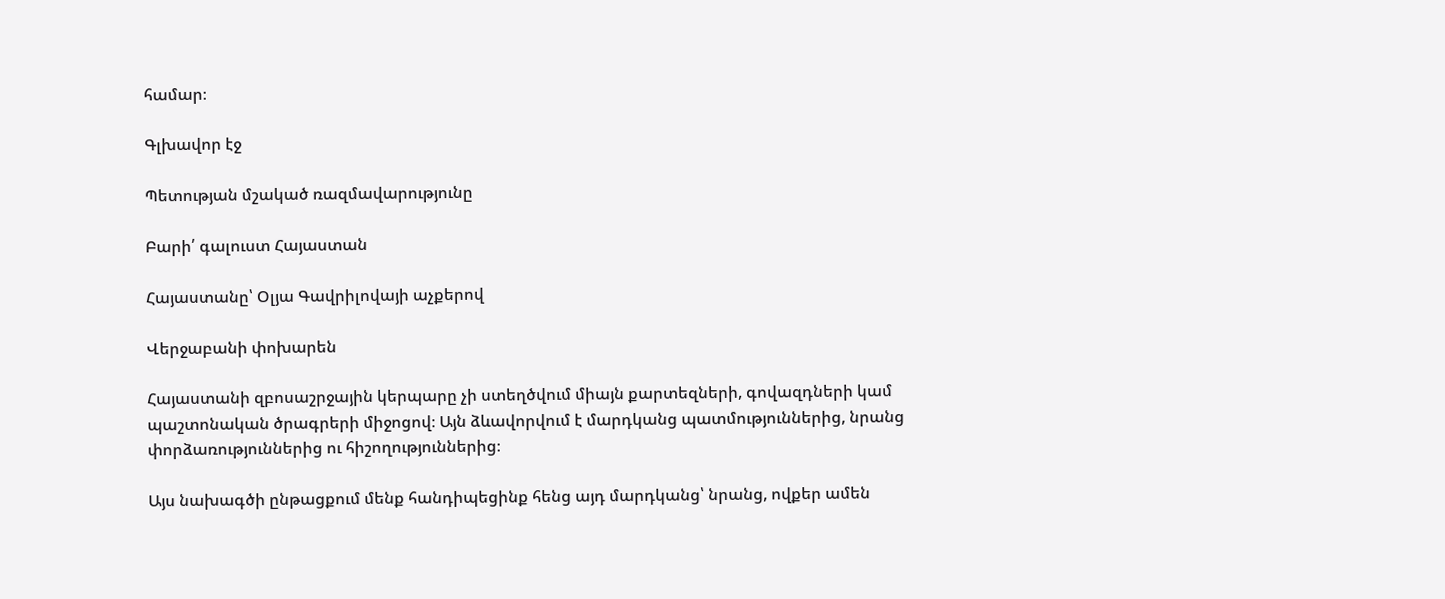համար։

Գլխավոր էջ

Պետության մշակած ռազմավարությունը

Բարի՛ գալուստ Հայաստան

Հայաստանը՝ Օլյա Գավրիլովայի աչքերով

Վերջաբանի փոխարեն

Հայաստանի զբոսաշրջային կերպարը չի ստեղծվում միայն քարտեզների, գովազդների կամ պաշտոնական ծրագրերի միջոցով։ Այն ձևավորվում է մարդկանց պատմություններից, նրանց փորձառություններից ու հիշողություններից։

Այս նախագծի ընթացքում մենք հանդիպեցինք հենց այդ մարդկանց՝ նրանց, ովքեր ամեն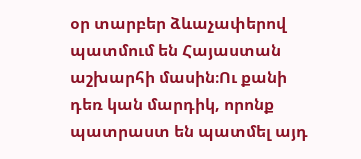օր տարբեր ձևաչափերով պատմում են Հայաստան աշխարհի մասին։Ու քանի դեռ կան մարդիկ, որոնք պատրաստ են պատմել այդ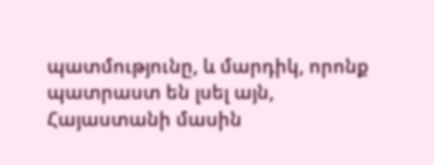պատմությունը, և մարդիկ, որոնք պատրաստ են լսել այն, Հայաստանի մասին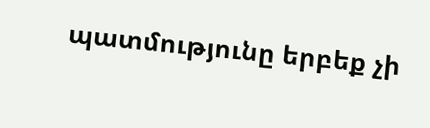պատմությունը երբեք չի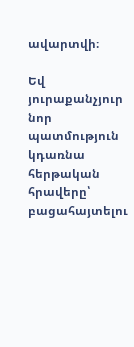ավարտվի։

Եվ յուրաքանչյուր նոր պատմություն կդառնա հերթական հրավերը՝ բացահայտելու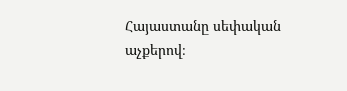Հայաստանը սեփական աչքերով։